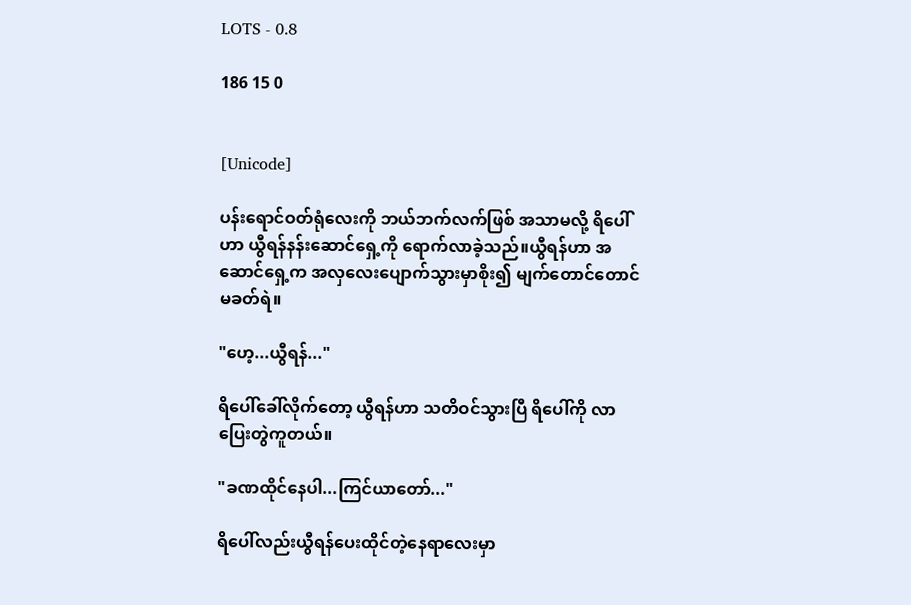LOTS - 0.8

186 15 0


[Unicode]

ပန်းရောင်ဝတ်ရုံလေးကို ဘယ်ဘက်လက်ဖြစ် အသာမလို့ ရိပေါ်ဟာ ယွီရန်နန်းဆောင်ရှေ့ကို ရောက်လာခဲ့သည်။ယွီရန်ဟာ အဆောင်ရှေ့က အလှလေးပျောက်သွားမှာစိုး၍ မျက်တောင်တောင်မခတ်ရဲ။

"ဟေ့...ယွီရန်..."

ရိပေါ်ခေါ်လိုက်တော့ ယွီရန်ဟာ သတိဝင်သွားပြီ ရိပေါ်ကို လာပြေးတွဲကူတယ်။

"ခဏထိုင်နေပါ...ကြင်ယာတော်..."

ရိပေါ်လည်းယွီရန်ပေးထိုင်တဲ့နေရာလေးမှာ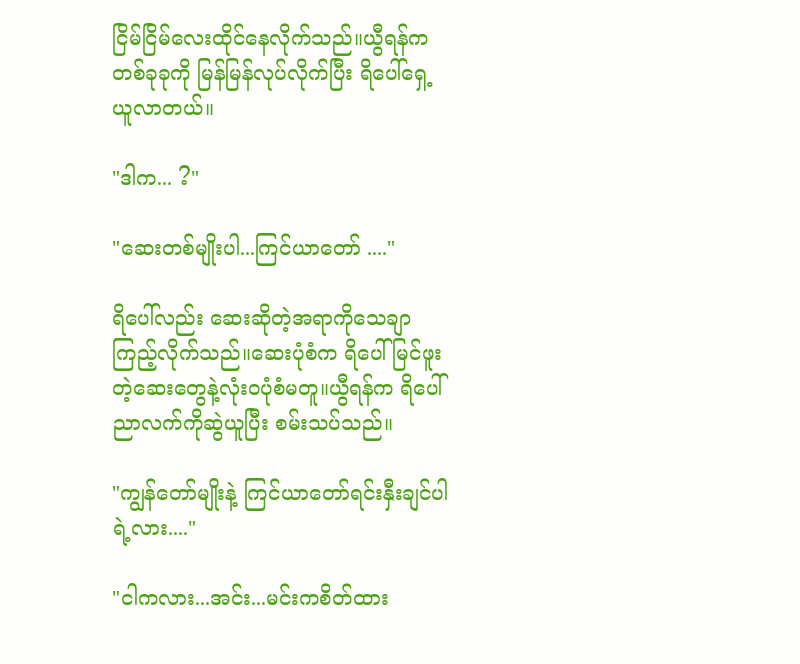ငြိမ်ငြိမ်လေးထိုင်နေလိုက်သည်။ယွီရန်က တစ်ခုခုကို မြန်မြန်လုပ်လိုက်ပြီး ရိပေါ်ရှေ့ယူလာတယ်။

"ဒါက... ?"

"ဆေးတစ်မျိုးပါ...ကြင်ယာတော် ...."

ရိပေါ်လည်း ဆေးဆိုတဲ့အရာကိုသေချာကြည့်လိုက်သည်။ဆေးပုံစံက ရိပေါ်မြင်ဖူးတဲ့ဆေးတွေနဲ့လုံးဝပုံစံမတူ။ယွီရန်က ရိပေါ်ညာလက်ကိုဆွဲယူပြီး စမ်းသပ်သည်။

"ကျွန်တော်မျိုးနဲ့ ကြင်ယာတော်ရင်းနှီးချင်ပါရဲ့လား...."

"ငါကလား...အင်း...မင်းကစိတ်ထား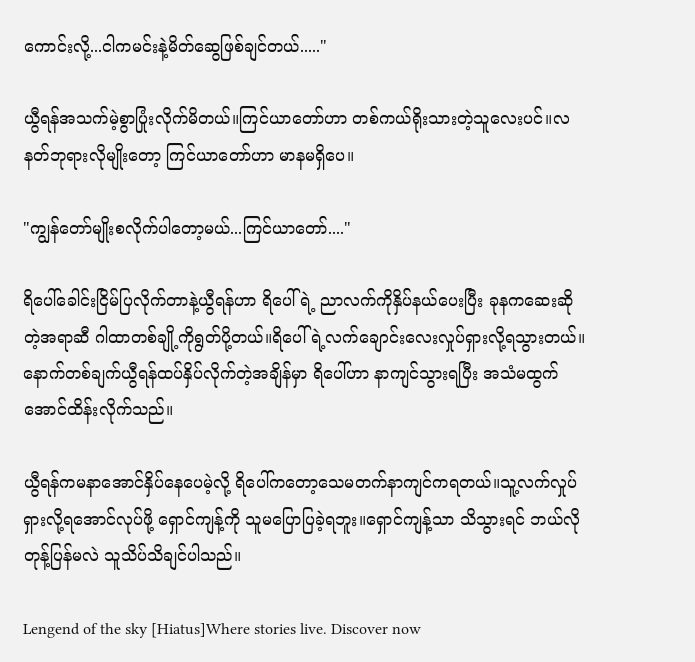ကောင်းလို့...ငါကမင်းနဲ့မိတ်ဆွေဖြစ်ချင်တယ်....."

ယွီရန်အသက်မဲ့စွာပြုံးလိုက်မိတယ်။ကြင်ယာတော်ဟာ တစ်ကယ်ရိုးသားတဲ့သူလေးပင်။လနတ်ဘုရားလိုမျိုးတော့ ကြင်ယာတော်ဟာ မာနမရှိပေ။

"ကျွန်တော်မျိုးစလိုက်ပါတော့မယ်...ကြင်ယာတော်...."

ရိပေါ်ခေါင်းငြိမ်ပြလိုက်တာနဲ့ယွီရန်ဟာ ရိပေါ်ရဲ့ ညာလက်ကိုနှိပ်နယ်ပေးပြီး ခုနကဆေးဆိုတဲ့အရာဆီ ဂါထာတစ်ချို့ကိုရွတ်ပို့တယ်။ရိပေါ်ရဲ့လက်ချောင်းလေးလှုပ်ရှားလို့ရသွားတယ်။နောက်တစ်ချက်ယွီရန်ထပ်နှိပ်လိုက်တဲ့အချိန်မှာ ရိပေါ်ဟာ နာကျင်သွားရပြီး အသံမထွက်အောင်ထိန်းလိုက်သည်။

ယွီရန်ကမနာအောင်နှိပ်နေပေမဲ့လို့ ရိပေါ်ကတော့သေမတက်နာကျင်ကရတယ်။သူ့လက်လှုပ်ရှားလို့ရအောင်လုပ်ဖို့ ရှောင်ကျန့်ကို သူမပြောပြခဲ့ရဘူး။ရှောင်ကျန့်သာ သိသွားရင် ဘယ်လိုတုန့်ပြန်မလဲ သူသိပ်သိချင်ပါသည်။

Lengend of the sky [Hiatus]Where stories live. Discover now